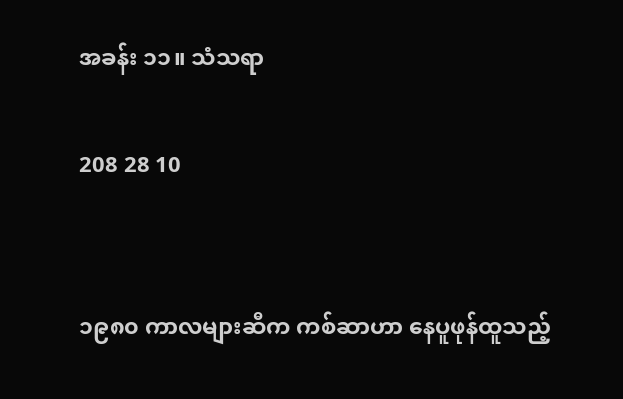အခန်း ၁၁။ သံသရာ

208 28 10


၁၉၈၀ ကာလများဆီက ကစ်ဆာဟာ နေပူဖုန်ထူသည့်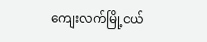ကျေးလက်မြို့ငယ်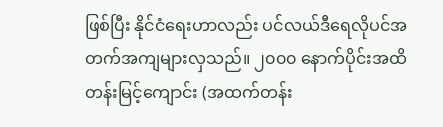ဖြစ်ပြီး နိုင်ငံရေးဟာလည်း ပင်လယ်ဒီရေလိုပင်အတက်အကျများလှသည်။ ၂၀၀၀ နောက်ပိုင်းအထိ တန်းမြင့်ကျောင်း (အထက်တန်း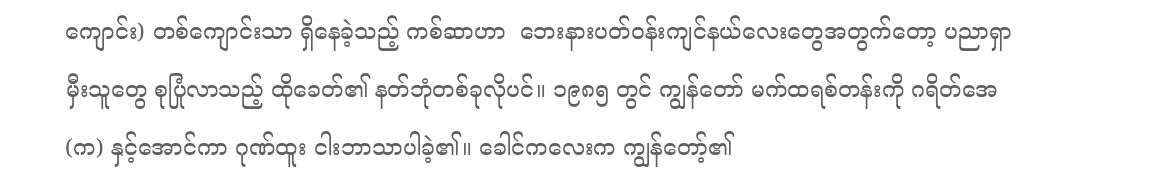ကျောင်း) တစ်ကျောင်းသာ ရှိနေခဲ့သည့် ကစ်ဆာဟာ  ဘေးနားပတ်ဝန်းကျင်နယ်လေးတွေအတွက်တော့ ပညာရှာမှီးသူတွေ စုပြုံလာသည့် ထိုခေတ်၏ နတ်ဘုံတစ်ခုလိုပင်။ ၁၉၈၅ တွင် ကျွန်တော် မက်ထရစ်တန်းကို ဂရိတ်အေ (က) နှင့်အောင်ကာ ဂုဏ်ထူး ငါးဘာသာပါခဲ့၏။ ခေါင်ကလေးက ကျွန်တော့်၏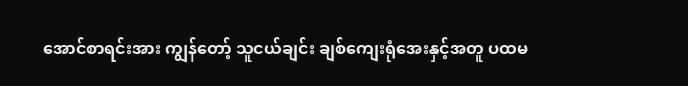အောင်စာရင်းအား ကျွန်တော့် သူငယ်ချင်း ချစ်ကျေးရုံအေးနှင့်အတူ ပထမ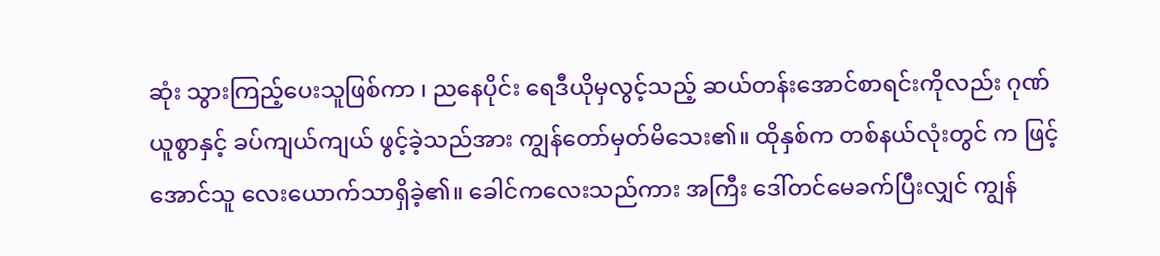ဆုံး သွားကြည့်ပေးသူဖြစ်ကာ ၊ ညနေပိုင်း ရေဒီယိုမှလွင့်သည့် ဆယ်တန်းအောင်စာရင်းကိုလည်း ဂုဏ်ယူစွာနှင့် ခပ်ကျယ်ကျယ် ဖွင့်ခဲ့သည်အား ကျွန်တော်မှတ်မိသေး၏။ ထိုနှစ်က တစ်နယ်လုံးတွင် က ဖြင့်အောင်သူ လေးယောက်သာရှိခဲ့၏။ ခေါင်ကလေးသည်ကား အကြီး ဒေါ်တင်မေခက်ပြီးလျှင် ကျွန်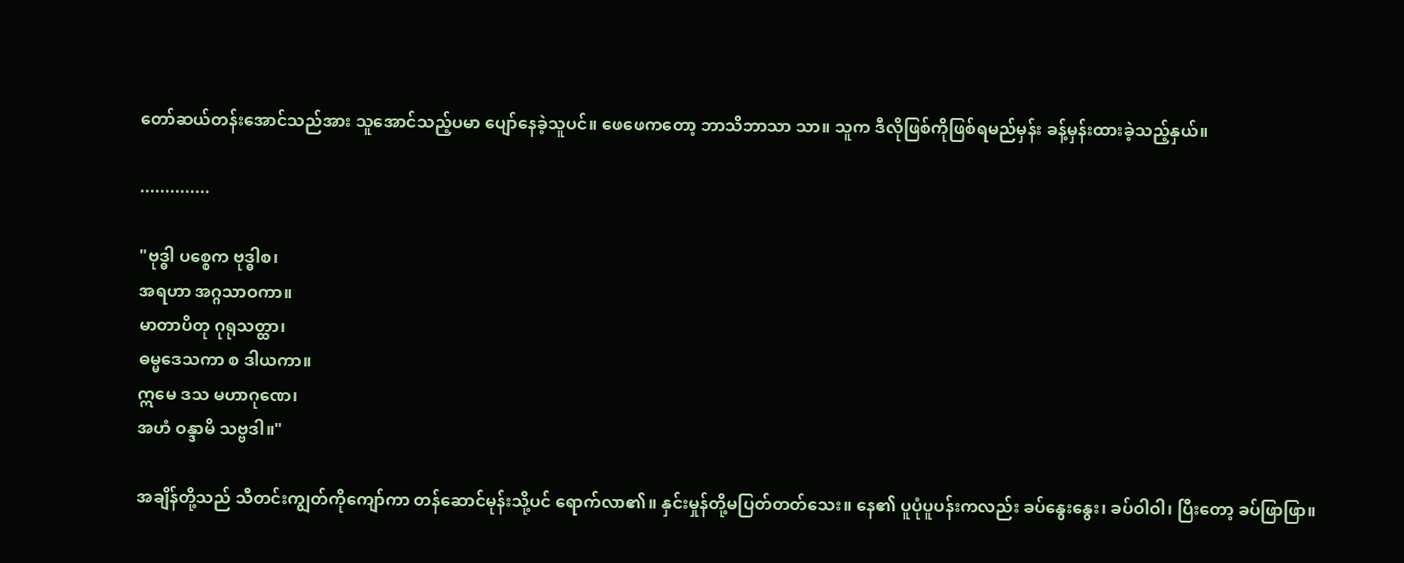တော်ဆယ်တန်းအောင်သည်အား သူအောင်သည့်ပမာ ပျော်နေခဲ့သူပင်။ ဖေဖေကတော့ ဘာသိဘာသာ သာ။ သူက ဒီလိုဖြစ်ကိုဖြစ်ရမည်မှန်း ခန့်မှန်းထားခဲ့သည့်နှယ်။

..............

"ဗုဒ္ဓါ ပစ္စေက ဗုဒ္ဓါစ၊
အရဟာ အဂ္ဂသာဝကာ။
မာတာပိတု ဂုရုသတ္ထာ၊
ဓမ္မဒေသကာ စ ဒါယကာ။
ဣမေ ဒသ မဟာဂုဏေ၊
အဟံ ဝန္ဒာမိ သဗ္ဗဒါ။"

အချိန်တို့သည် သီတင်းကျွတ်ကိုကျော်ကာ တန်ဆောင်မုန်းသို့ပင် ရောက်လာ၏။ နှင်းမှုန်တို့မပြတ်တတ်သေး။ နေ၏ ပူပုံပူပန်းကလည်း ခပ်နွေးနွေး၊ ခပ်ဝါဝါ၊ ပြီးတော့ ခပ်ဖြာဖြာ။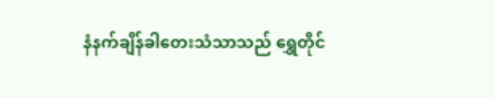နံနက်ချိန်ခါတေးသံသာသည် ရွှေတိုင်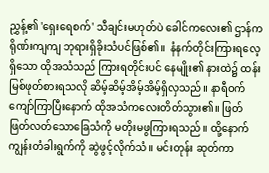ညွှန့်၏ 'ရှေးရေစက်' သီချင်းမဟုတ်ပဲ ခေါင်ကလေး၏ ဌာန်ကရိုဏ်းကျကျ ဘုရားရှိခိုးသံပင်ဖြစ်၏။  နံနက်တိုင်းကြားရလေ့ရှိသော ထိုအသံသည် ကြားရတိုင်းပင် နေမျိုး၏ နားထဲ၌ ထန်းမြစ်ဖုတ်စားရသလို ဆိမ့်ဆိမ့်အိမ့်အိမ့်ရှိလှသည်။ နာရီဝက်ကျော်ကြာပြီးနောက် ထိုအသံကလေးတိတ်သွား၏။ ဖြတ်ဖြတ်လတ်သောခြေသံကို မတိုးမဖွကြားရသည်။ ထို့နောက် ကျွန်းတံခါးရွက်ကို ဆွဲဖွင့်လိုက်သံ။ မင်းတုန်း ဆုတ်ကာ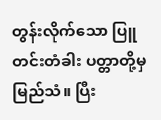တွန်းလိုက်သော ပြူတင်းတံခါး ပတ္တာတို့မှမြည်သံ။ ပြီး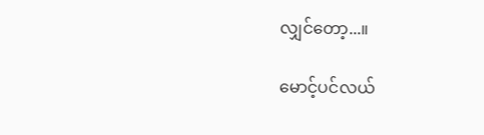လျှင်တော့...။

မောင့်ပင်လယ်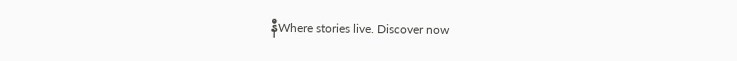နီWhere stories live. Discover now